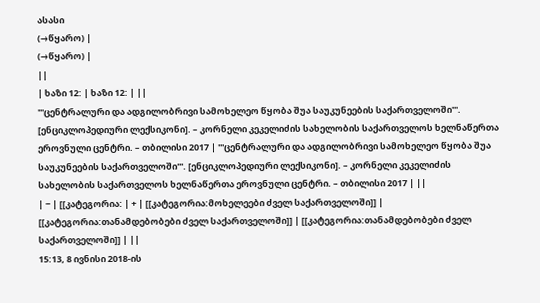ასასი
(→წყარო) |
(→წყარო) |
||
| ხაზი 12: | ხაზი 12: | ||
'''ცენტრალური და ადგილობრივი სამოხელეო წყობა შუა საუკუნეების საქართველოში'''. [ენციკლოპედიური ლექსიკონი]. – კორნელი კეკელიძის სახელობის საქართველოს ხელნაწერთა ეროვნული ცენტრი. – თბილისი 2017 | '''ცენტრალური და ადგილობრივი სამოხელეო წყობა შუა საუკუნეების საქართველოში'''. [ენციკლოპედიური ლექსიკონი]. – კორნელი კეკელიძის სახელობის საქართველოს ხელნაწერთა ეროვნული ცენტრი. – თბილისი 2017 | ||
| − | [[კატეგორია: | + | [[კატეგორია:მოხელეები ძველ საქართველოში]] |
[[კატეგორია:თანამდებობები ძველ საქართველოში]] | [[კატეგორია:თანამდებობები ძველ საქართველოში]] | ||
15:13, 8 ივნისი 2018-ის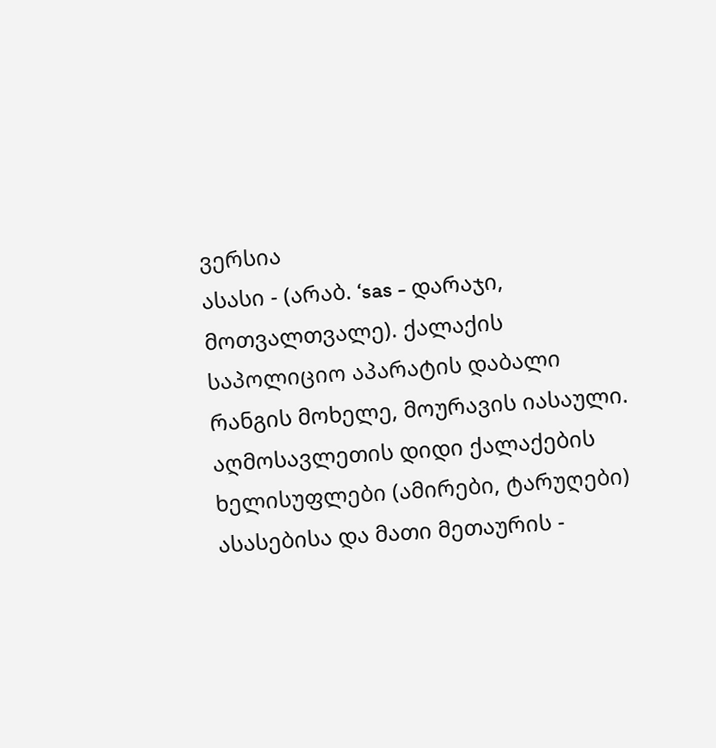ვერსია
ასასი - (არაბ. ‘sas - დარაჯი, მოთვალთვალე). ქალაქის საპოლიციო აპარატის დაბალი რანგის მოხელე, მოურავის იასაული. აღმოსავლეთის დიდი ქალაქების ხელისუფლები (ამირები, ტარუღები) ასასებისა და მათი მეთაურის -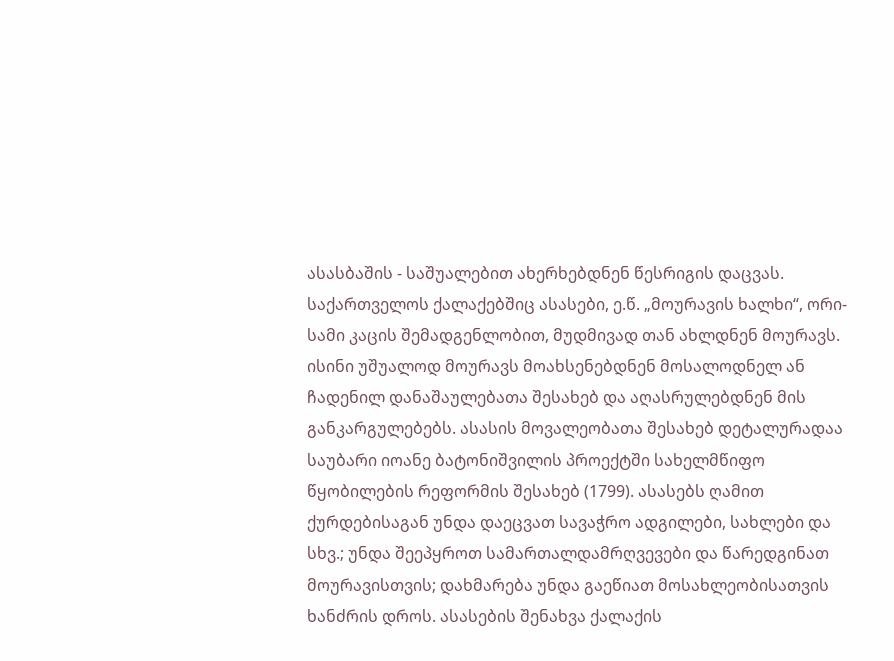ასასბაშის - საშუალებით ახერხებდნენ წესრიგის დაცვას.
საქართველოს ქალაქებშიც ასასები, ე.წ. „მოურავის ხალხი“, ორი-სამი კაცის შემადგენლობით, მუდმივად თან ახლდნენ მოურავს. ისინი უშუალოდ მოურავს მოახსენებდნენ მოსალოდნელ ან ჩადენილ დანაშაულებათა შესახებ და აღასრულებდნენ მის განკარგულებებს. ასასის მოვალეობათა შესახებ დეტალურადაა საუბარი იოანე ბატონიშვილის პროექტში სახელმწიფო წყობილების რეფორმის შესახებ (1799). ასასებს ღამით ქურდებისაგან უნდა დაეცვათ სავაჭრო ადგილები, სახლები და სხვ.; უნდა შეეპყროთ სამართალდამრღვევები და წარედგინათ მოურავისთვის; დახმარება უნდა გაეწიათ მოსახლეობისათვის ხანძრის დროს. ასასების შენახვა ქალაქის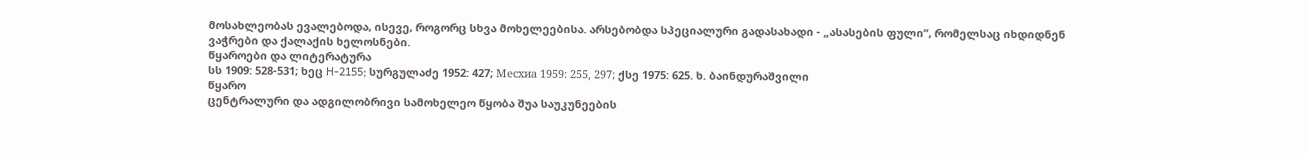მოსახლეობას ევალებოდა, ისევე, როგორც სხვა მოხელეებისა. არსებობდა სპეციალური გადასახადი - „ასასების ფული“, რომელსაც იხდიდნენ ვაჭრები და ქალაქის ხელოსნები.
წყაროები და ლიტერატურა
სს 1909: 528-531; ხეც H-2155; სურგულაძე 1952: 427; Месхиа 1959: 255, 297; ქსე 1975: 625. ხ. ბაინდურაშვილი
წყარო
ცენტრალური და ადგილობრივი სამოხელეო წყობა შუა საუკუნეების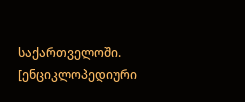საქართველოში. [ენციკლოპედიური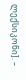ლექსიკონი]. –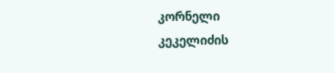კორნელი კეკელიძის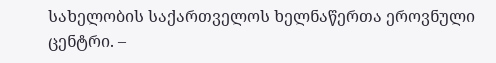სახელობის საქართველოს ხელნაწერთა ეროვნული ცენტრი. –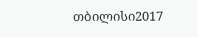თბილისი2017